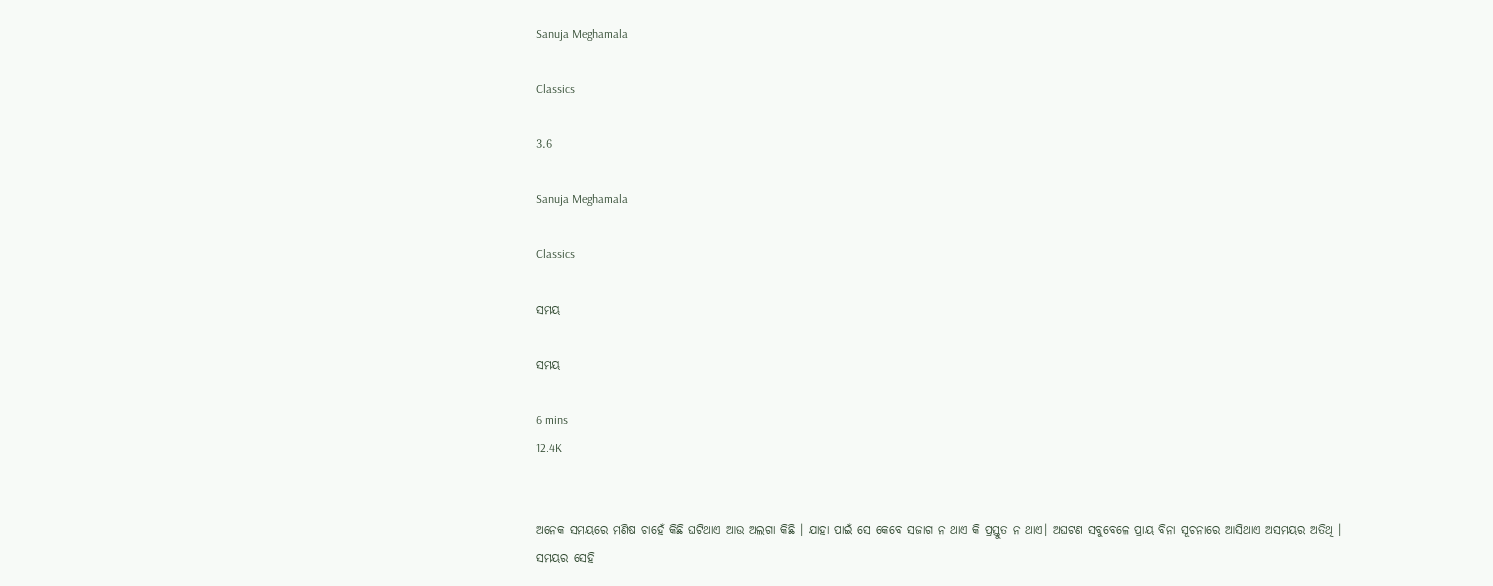Sanuja Meghamala

Classics

3.6

Sanuja Meghamala

Classics

ସମୟ

ସମୟ

6 mins
12.4K


ଅନେକ ସମୟରେ ମଣିଷ ଚାହେଁ କିଛି ଘଟିଥାଏ ଆଉ ଅଲଗା କିଛି । ଯାହା ପାଇଁ ସେ କେବେ ସଜାଗ ନ ଥାଏ କି ପ୍ରସ୍ତୁତ ନ ଥାଏ। ଅଘଟଣ ସବୁବେଳେ ପ୍ରାୟ ବିନା ସୂଚନାରେ ଆସିଥାଏ ଅସମୟର ଅତିଥି । ସମୟର ସେହି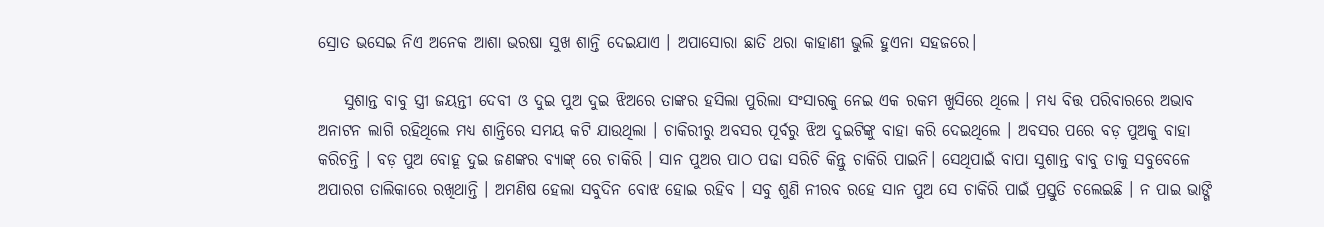ସ୍ରୋତ ଭସେଇ ନିଏ ଅନେକ ଆଶା ଭରଷା ସୁଖ ଶାନ୍ତି ଦେଇଯାଏ । ଅପାସୋରା ଛାତି ଥରା କାହାଣୀ ଭୁଲି ହୁଏନା ସହଜରେ।

    ସୁଶାନ୍ତ ବାବୁ ସ୍ତ୍ରୀ ଜୟନ୍ତୀ ଦେବୀ ଓ ଦୁଇ ପୁଅ ଦୁଇ ଝିଅରେ ତାଙ୍କର ହସିଲା ପୁରିଲା ସଂସାରକୁ ନେଇ ଏକ ରକମ ଖୁସିରେ ଥିଲେ । ମଧ୍ୟ ବିତ୍ତ ପରିବାରରେ ଅଭାବ ଅନାଟନ ଲାଗି ରହିଥିଲେ ମଧ୍ୟ ଶାନ୍ତିରେ ସମୟ କଟି ଯାଉଥିଲା । ଚାକିରୀରୁ ଅବସର ପୂର୍ବରୁ ଝିଅ ଦୁଇଟିଙ୍କୁ ବାହା କରି ଦେଇଥିଲେ । ଅବସର ପରେ ବଡ଼ ପୁଅକୁ ବାହା କରିଚନ୍ତି । ବଡ଼ ପୁଅ ବୋହୂ ଦୁଇ ଜଣଙ୍କର ବ୍ୟାଙ୍କ୍ ରେ ଚାକିରି । ସାନ ପୁଅର ପାଠ ପଢା ସରିଚି କିନ୍ତୁ ଚାକିରି ପାଇନି। ସେଥିପାଇଁ ବାପା ସୁଶାନ୍ତ ବାବୁ ତାକୁ ସବୁବେଳେ ଅପାରଗ ତାଲିକାରେ ରଖିଥାନ୍ତି । ଅମଣିଷ ହେଲା ସବୁଦିନ ବୋଝ ହୋଇ ରହିବ । ସବୁ ଶୁଣି ନୀରବ ରହେ ସାନ ପୁଅ ସେ ଚାକିରି ପାଇଁ ପ୍ରସ୍ତୁତି ଚଲେଇଛି । ନ ପାଇ ଭାଙ୍ଗି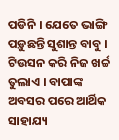ପଡିନି । ଯେତେ ଭାଙ୍ଗି ପଡ଼ୁଛନ୍ତି ସୁଶାନ୍ତ ବାବୁ । ଟିଉସନ କରି ନିଜ ଖର୍ଚ୍ଚ ତୁଲାଏ । ବାପାଙ୍କ ଅବସର ପରେ ଆର୍ଥିକ ସାହାଯ୍ୟ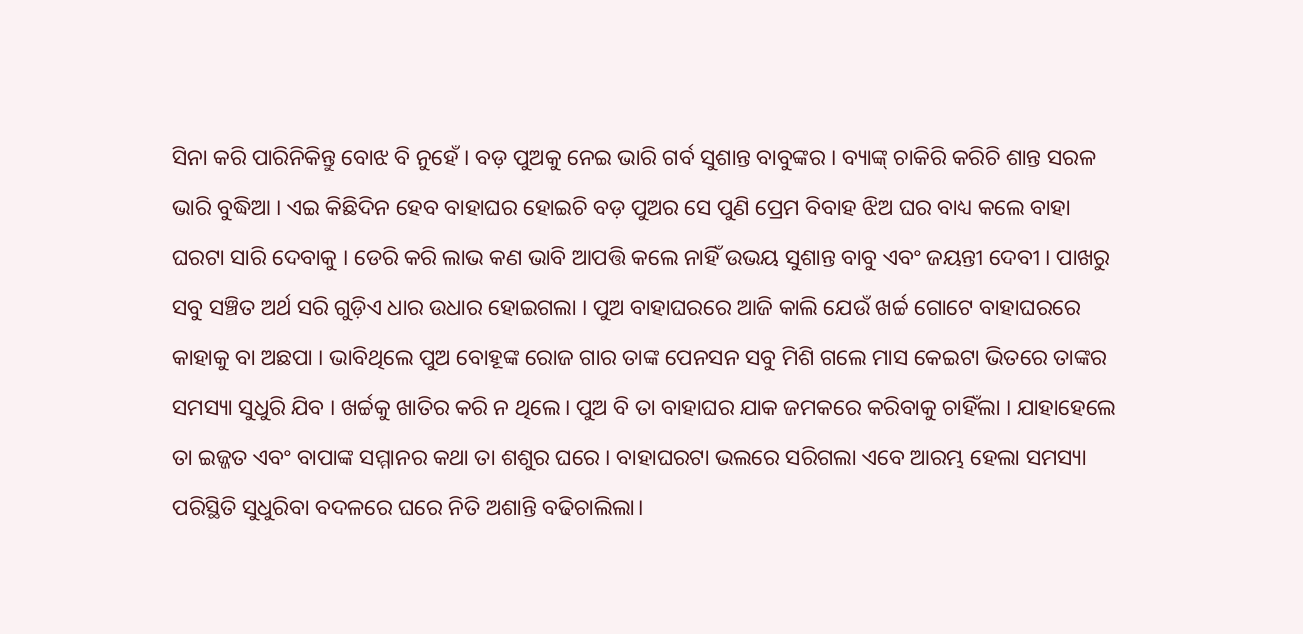ସିନା କରି ପାରିନିକିନ୍ତୁ ବୋଝ ବି ନୁହେଁ । ବଡ଼ ପୁଅକୁ ନେଇ ଭାରି ଗର୍ବ ସୁଶାନ୍ତ ବାବୁଙ୍କର । ବ୍ୟାଙ୍କ୍ ଚାକିରି କରିଚି ଶାନ୍ତ ସରଳ ଭାରି ବୁଦ୍ଧିଆ । ଏଇ କିଛିଦିନ ହେବ ବାହାଘର ହୋଇଚି ବଡ଼ ପୁଅର ସେ ପୁଣି ପ୍ରେମ ବିବାହ ଝିଅ ଘର ବାଧ୍ୟ କଲେ ବାହା ଘରଟା ସାରି ଦେବାକୁ । ଡେରି କରି ଲାଭ କଣ ଭାବି ଆପତ୍ତି କଲେ ନାହିଁ ଉଭୟ ସୁଶାନ୍ତ ବାବୁ ଏବଂ ଜୟନ୍ତୀ ଦେବୀ । ପାଖରୁ ସବୁ ସଞ୍ଚିତ ଅର୍ଥ ସରି ଗୁଡ଼ିଏ ଧାର ଉଧାର ହୋଇଗଲା । ପୁଅ ବାହାଘରରେ ଆଜି କାଲି ଯେଉଁ ଖର୍ଚ୍ଚ ଗୋଟେ ବାହାଘରରେ କାହାକୁ ବା ଅଛପା । ଭାବିଥିଲେ ପୁଅ ବୋହୂଙ୍କ ରୋଜ ଗାର ତାଙ୍କ ପେନସନ ସବୁ ମିଶି ଗଲେ ମାସ କେଇଟା ଭିତରେ ତାଙ୍କର ସମସ୍ୟା ସୁଧୁରି ଯିବ । ଖର୍ଚ୍ଚକୁ ଖାତିର କରି ନ ଥିଲେ। ପୁଅ ବି ତା ବାହାଘର ଯାକ ଜମକରେ କରିବାକୁ ଚାହିଁଲା । ଯାହାହେଲେ ତା ଇଜ୍ଜତ ଏବଂ ବାପାଙ୍କ ସମ୍ମାନର କଥା ତା ଶଶୁର ଘରେ । ବାହାଘରଟା ଭଲରେ ସରିଗଲା ଏବେ ଆରମ୍ଭ ହେଲା ସମସ୍ୟା ପରିସ୍ଥିତି ସୁଧୁରିବା ବଦଳରେ ଘରେ ନିତି ଅଶାନ୍ତି ବଢିଚାଲିଲା।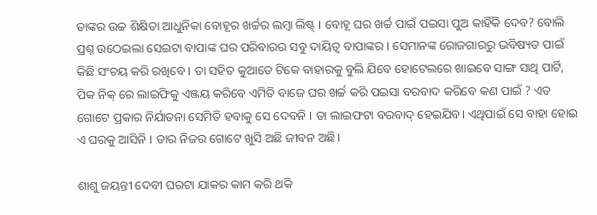ତାଙ୍କର ଉଚ୍ଚ ଶିକ୍ଷିତା ଆଧୁନିକା ବୋହୂର ଖର୍ଚ୍ଚର ଲମ୍ବା ଲିଷ୍ଟ୍ । ବୋହୂ ଘର ଖର୍ଚ୍ଚ ପାଇଁ ପଇସା ପୁଅ କାହିଁକି ଦେବ? ବୋଲି ପ୍ରଶ୍ନ ଉଠେଇଲା ସେଇଟା ବାପାଙ୍କ ଘର ପରିବାରର ସବୁ ଦାୟିତ୍ଵ ବାପାଙ୍କର । ସେମାନଙ୍କ ରୋଜଗାରରୁ ଭବିଷ୍ୟତ ପାଇଁ କିଛି ସଂଚୟ କରି ରଖିବେ । ତା ସହିତ କୁଆଡେ ଟିକେ ବାହାରକୁ ବୁଲି ଯିବେ ହୋଟେଲରେ ଖାଇବେ ସାଙ୍ଗ ସାଥି ପାର୍ଟି, ପିକ ନିକ୍ ରେ ଲାଇଫିକୁ ଏଞ୍ଜୟ କରିବେ ଏମିତି ବାଜେ ଘର ଖର୍ଚ୍ଚ କରି ପଇସା ବରବାଦ କରିବେ କଣ ପାଇଁ ? ଏତ ଗୋଟେ ପ୍ରକାର ନିର୍ଯାତନା ସେମିତି ହବାକୁ ସେ ଦେବନି । ତା ଲାଇଫଟା ବରବାଦ୍ ହେଇଯିବ। ଏଥିପାଇଁ ସେ ବାହା ହୋଇ ଏ ଘରକୁ ଆସିନି । ତାର ନିଜର ଗୋଟେ ଖୁସି ଅଛି ଜୀବନ ଅଛି।

ଶାଶୁ ଜୟନ୍ତୀ ଦେବୀ ଘରଟା ଯାକର କାମ କରି ଥକି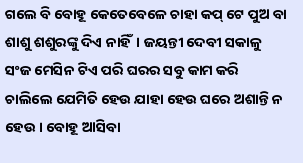ଗଲେ ବି ବୋହୂ କେତେବେଳେ ଚାହା କପ୍ ଟେ ପୁଅ ବା ଶାଶୁ ଶଶୁରଙ୍କୁ ଦିଏ ନାହିଁ। ଜୟନ୍ତୀ ଦେବୀ ସକାଳୁ ସଂଜ ମେସିନ ଟିଏ ପରି ଘରର ସବୁ କାମ କରି ଚାଲିଲେ ଯେମିତି ହେଉ ଯାହା ହେଉ ଘରେ ଅଶାନ୍ତି ନ ହେଉ । ବୋହୂ ଆସିବା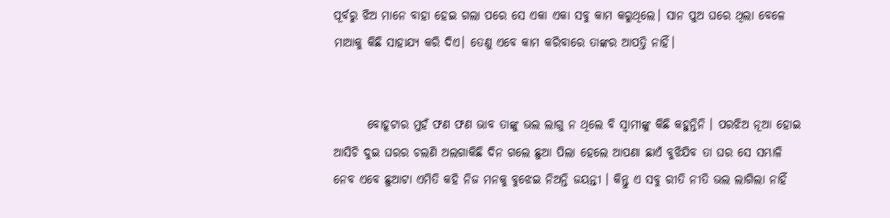ପୂର୍ବରୁ ଝିଅ ମାନେ ବାହା ହେଇ ଗଲା ପରେ ସେ ଏକା ଏକା ସବୁ କାମ କରୁଥିଲେ। ସାନ ପୁଅ ଘରେ ଥିଲା ବେଳେ ମାଆକୁ କିଛି ସାହାଯ୍ୟ କରି ଦିଏ। ତେଣୁ ଏବେ କାମ କରିବାରେ ତାଙ୍କର ଆପତ୍ତି ନାହିଁ।


       ବୋହୂଟାର ମୁହଁ ଫଣ ଫଣ ଭାବ ତାଙ୍କୁ ଭଲ ଲାଗୁ ନ ଥିଲେ ବି ସ୍ବାମୀଙ୍କୁ କିଛି କହୁନ୍ତିନି । ପରଝିଅ ନୂଆ ହୋଇ ଆସିଚି ଦୁଇ ଘରର ଚଲଣି ଅଲଗାକିଛି ଦିନ ଗଲେ ଛୁଆ ପିଲା ହେଲେ ଆପଣା ଛାଏଁ ବୁଝିଯିବ ତା ଘର ସେ ସମ୍ଭାଳି ନେବ ଏବେ ଛୁଆଟା ଏମିତି କହି ନିଜ ମନକୁ ବୁଝେଇ ନିଅନ୍ତି ଜୟନ୍ତୀ । କିନ୍ତୁ ଏ ସବୁ ରୀତି ନୀତି ଭଲ ଲାଗିଲା ନାହିଁ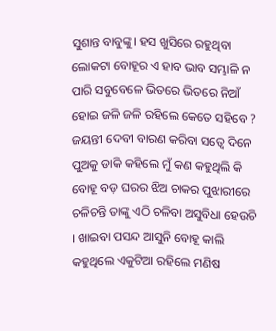ସୁଶାନ୍ତ ବାବୁଙ୍କୁ। ହସ ଖୁସିରେ ରହୁଥିବା ଲୋକଟା ବୋହୂର ଏ ହାବ ଭାବ ସମ୍ଭାଳି ନ ପାରି ସବୁବେଳେ ଭିତରେ ଭିତରେ ନିଆଁ ହୋଇ ଜଳି ଜଳି ରହିଲେ କେତେ ସହିବେ ? ଜୟନ୍ତୀ ଦେବୀ ବାରଣ କରିବା ସତ୍ୱେ ଦିନେ ପୁଅକୁ ଡାକି କହିଲେ ମୁଁ କଣ କହୁଥିଲି କି ବୋହୂ ବଡ଼ ଘରର ଝିଅ ଚାକର ପୁଝାରୀରେ ଚଳିଚନ୍ତି ତାଙ୍କୁ ଏଠି ଚଳିବା ଅସୁବିଧା ହେଉଚି । ଖାଇବା ପସନ୍ଦ ଆସୁନି ବୋହୂ କାଲି କହୁଥିଲେ ଏକୁଟିଆ ରହିଲେ ମଣିଷ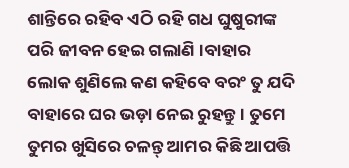ଶାନ୍ତିରେ ରହିବ ଏଠି ରହି ଗଧ ଘୁଷୁରୀଙ୍କ ପରି ଜୀବନ ହେଇ ଗଲାଣି ।ବାହାର ଲୋକ ଶୁଣିଲେ କଣ କହିବେ ବରଂ ତୁ ଯଦି ବାହାରେ ଘର ଭଡ଼ା ନେଇ ରୁହନ୍ତୁ । ତୁମେ ତୁମର ଖୁସିରେ ଚଳନ୍ତ୍ ଆମର କିଛି ଆପତ୍ତି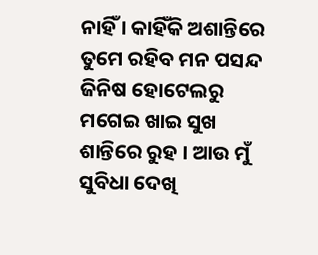ନାହିଁ । କାହିଁକି ଅଶାନ୍ତିରେ ତୁମେ ରହିବ ମନ ପସନ୍ଦ ଜିନିଷ ହୋଟେଲରୁ ମଗେଇ ଖାଇ ସୁଖ ଶାନ୍ତିରେ ରୁହ । ଆଉ ମୁଁ ସୁବିଧା ଦେଖି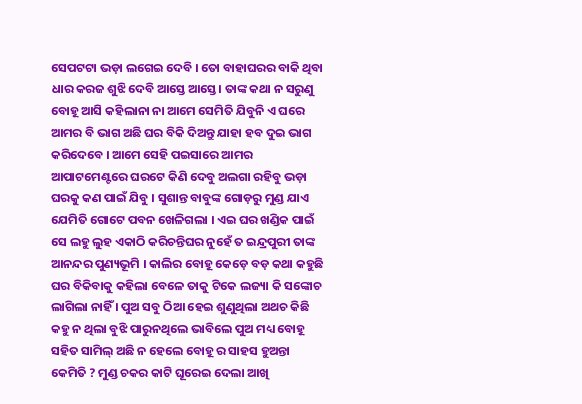ସେପଟଟା ଭଡ଼ା ଲଗେଇ ଦେବି । ତୋ ବାହାଘରର ବାକି ଥିବା ଧାର କରଜ ଶୁଝି ଦେବି ଆସ୍ତେ ଆସ୍ତେ। ତାଙ୍କ କଥା ନ ସରୁଣୁ ବୋହୂ ଆସି କହିଲାନା ନା ଆମେ ସେମିତି ଯିବୁନି ଏ ଘରେ ଆମର ବି ଭାଗ ଅଛି ଘର ବିକି ଦିଅନ୍ତୁ ଯାହା ହବ ଦୁଇ ଭାଗ କରିଦେବେ । ଆମେ ସେହି ପଇସାରେ ଆମର ଆପାଟମେଣ୍ଟରେ ଘରଟେ କିଣି ଦେବୁ ଅଲଗା ରହିବୁ ଭଡ଼ା ଘରକୁ କଣ ପାଇଁ ଯିବୁ । ସୁଶାନ୍ତ ବାବୁଙ୍କ ଗୋଡ଼ରୁ ମୁଣ୍ଡ ଯାଏ ଯେମିତି ଗୋଟେ ପବନ ଖେଳିଗଲା । ଏଇ ଘର ଖଣ୍ଡିକ ପାଇଁ ସେ ଲହୁ ଲୁହ ଏକାଠି କରିଚନ୍ତିଘର ନୁହେଁ ତ ଇନ୍ଦ୍ରପୁରୀ ତାଙ୍କ ଆନନ୍ଦର ପୁଣ୍ୟଭୂମି । କାଲିର ବୋହୂ କେଡ଼େ ବଡ଼ କଥା କହୁଛି ଘର ବିକିବାକୁ କହିଲା ବେଳେ ତାକୁ ଟିକେ ଲଜ୍ୟା କି ସଙ୍କୋଚ ଲାଗିଲା ନାହିଁ । ପୁଅ ସବୁ ଠିଆ ହେଇ ଶୁଣୁଥିଲା ଅଥଚ କିଛି କହୁ ନ ଥିଲା ବୁଝି ପାରୁନଥିଲେ ଭାବିଲେ ପୁଅ ମଧ୍ୟ ବୋହୂ ସହିତ ସାମିଲ୍ ଅଛି ନ ହେଲେ ବୋହୂ ର ସାହସ ହୁଅନ୍ତା କେମିତି ? ମୁଣ୍ଡ ଚକର କାଟି ଘୂରେଇ ଦେଲା ଆଖି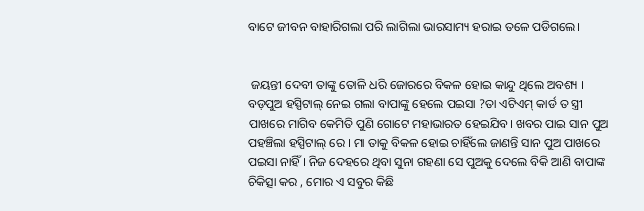ବାଟେ ଜୀବନ ବାହାରିଗଲା ପରି ଲାଗିଲା ଭାରସାମ୍ୟ ହରାଇ ତଳେ ପଡିଗଲେ।


 ଜୟନ୍ତୀ ଦେବୀ ତାଙ୍କୁ ତୋଳି ଧରି ଜୋରରେ ବିକଳ ହୋଇ କାନ୍ଦୁ ଥିଲେ ଅବଶ୍ୟ । ବଡ଼ପୁଅ ହସ୍ପିଟାଲ୍ ନେଇ ଗଲା ବାପାଙ୍କୁ ହେଲେ ପଇସା ?ତା ଏଟିଏମ୍ କାର୍ଡ ତ ସ୍ତ୍ରୀ ପାଖରେ ମାଗିବ କେମିତି ପୁଣି ଗୋଟେ ମହାଭାରତ ହେଇଯିବ। ଖବର ପାଇ ସାନ ପୁଅ ପହଞ୍ଚିଲା ହସ୍ପିଟାଲ୍ ରେ । ମା ତାକୁ ବିକଳ ହୋଇ ଚାହିଁଲେ ଜାଣନ୍ତି ସାନ ପୁଅ ପାଖରେ ପଇସା ନାହିଁ । ନିଜ ଦେହରେ ଥିବା ସୁନା ଗହଣା ସେ ପୁଅକୁ ଦେଲେ ବିକି ଆଣି ବାପାଙ୍କ ଚିକିତ୍ସା କର , ମୋର ଏ ସବୁର କିଛି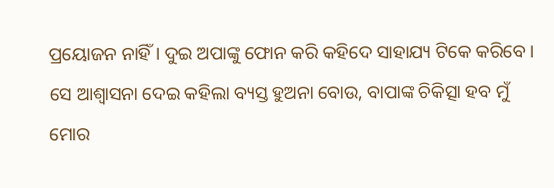ପ୍ରୟୋଜନ ନାହିଁ । ଦୁଇ ଅପାଙ୍କୁ ଫୋନ କରି କହିଦେ ସାହାଯ୍ୟ ଟିକେ କରିବେ । ସେ ଆଶ୍ୱାସନା ଦେଇ କହିଲା ବ୍ୟସ୍ତ ହୁଅନା ବୋଉ, ବାପାଙ୍କ ଚିକିତ୍ସା ହବ ମୁଁ ମୋର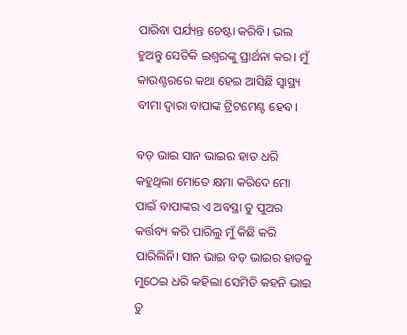ପାରିବା ପର୍ଯ୍ୟନ୍ତ ଚେଷ୍ଟା କରିବି। ଭଲ ହୁଅନ୍ତୁ ସେତିକି ଇଶ୍ଵରଙ୍କୁ ପ୍ରାର୍ଥନା କର। ମୁଁ କାଉଣ୍ଟରରେ କଥା ହେଇ ଆସିଛି ସ୍ବାସ୍ଥ୍ୟ ବୀମା ଦ୍ଵାରା ବାପାଙ୍କ ଟ୍ରିଟମେଣ୍ଟ ହେବ।

ବଡ଼ ଭାଇ ସାନ ଭାଇର ହାତ ଧରି କହୁଥିଲା ମୋତେ କ୍ଷମା କରିଦେ ମୋ ପାଇଁ ବାପାଙ୍କର ଏ ଅବସ୍ଥା ତୁ ପୁଅର କର୍ତ୍ତବ୍ୟ କରି ପାରିଲୁ ମୁଁ କିଛି କରି ପାରିଲିନି। ସାନ ଭାଇ ବଡ଼ ଭାଇର ହାତକୁ ମୁଠେଇ ଧରି କହିଲା ସେମିତି କହନି ଭାଇ ତୁ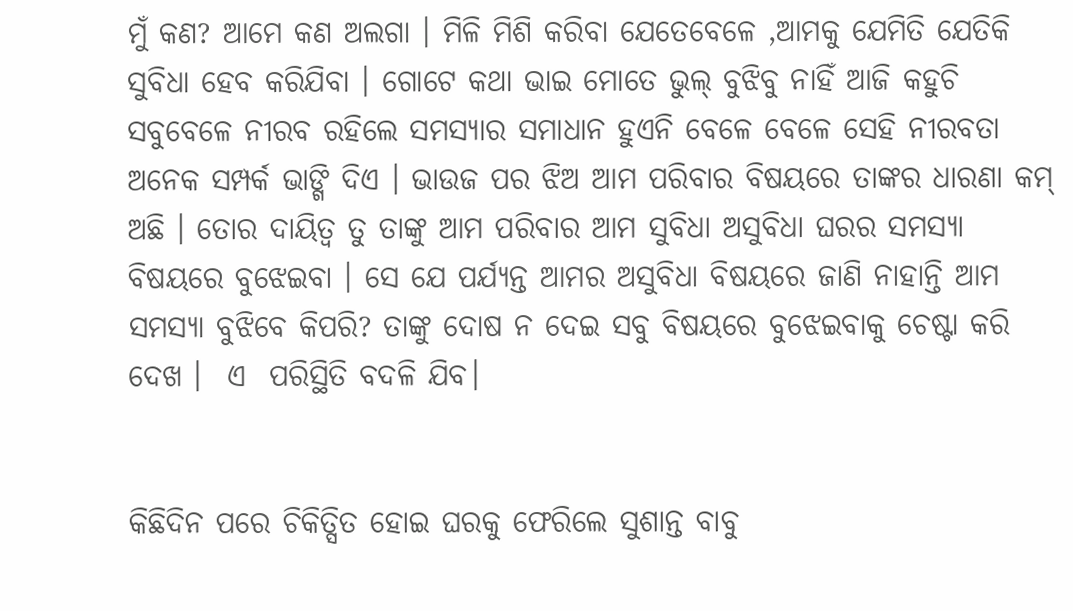ମୁଁ କଣ? ଆମେ କଣ ଅଲଗା । ମିଳି ମିଶି କରିବା ଯେତେବେଳେ ,ଆମକୁ ଯେମିତି ଯେତିକି ସୁବିଧା ହେବ କରିଯିବା । ଗୋଟେ କଥା ଭାଇ ମୋତେ ଭୁଲ୍ ବୁଝିବୁ ନାହିଁ ଆଜି କହୁଚି ସବୁବେଳେ ନୀରବ ରହିଲେ ସମସ୍ୟାର ସମାଧାନ ହୁଏନି ବେଳେ ବେଳେ ସେହି ନୀରବତା ଅନେକ ସମ୍ପର୍କ ଭାଙ୍ଗି ଦିଏ । ଭାଉଜ ପର ଝିଅ ଆମ ପରିବାର ବିଷୟରେ ତାଙ୍କର ଧାରଣା କମ୍ ଅଛି । ତୋର ଦାୟିତ୍ଵ ତୁ ତାଙ୍କୁ ଆମ ପରିବାର ଆମ ସୁବିଧା ଅସୁବିଧା ଘରର ସମସ୍ୟା ବିଷୟରେ ବୁଝେଇବା । ସେ ଯେ ପର୍ଯ୍ୟନ୍ତ ଆମର ଅସୁବିଧା ବିଷୟରେ ଜାଣି ନାହାନ୍ତି ଆମ ସମସ୍ୟା ବୁଝିବେ କିପରି? ତାଙ୍କୁ ଦୋଷ ନ ଦେଇ ସବୁ ବିଷୟରେ ବୁଝେଇବାକୁ ଚେଷ୍ଟା କରି ଦେଖ ।  ଏ  ପରିସ୍ଥିତି ବଦଳି ଯିବ।


କିଛିଦିନ ପରେ ଚିକିତ୍ସିତ ହୋଇ ଘରକୁ ଫେରିଲେ ସୁଶାନ୍ତ ବାବୁ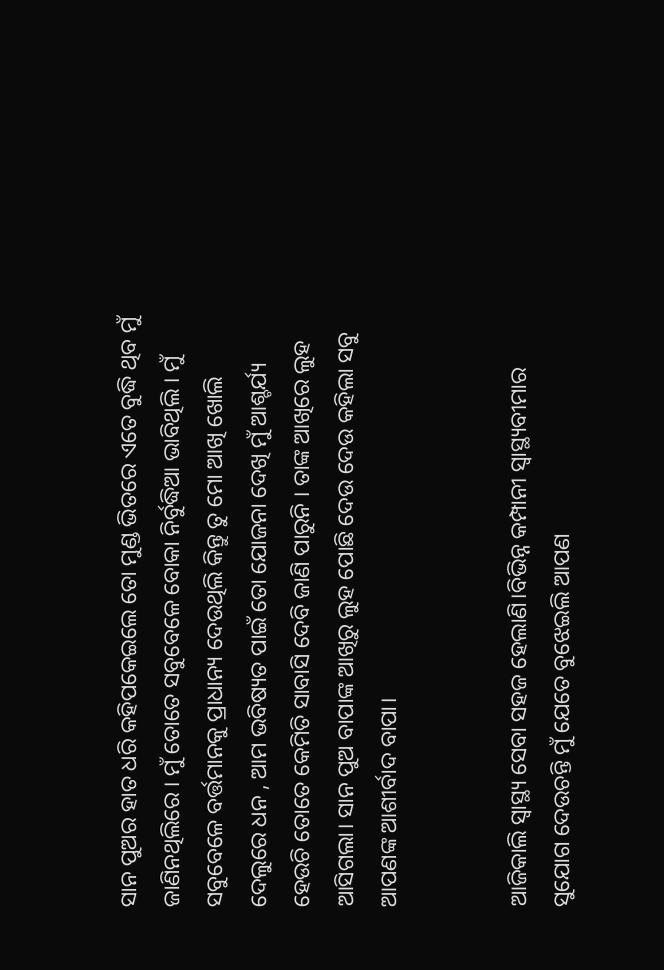ସାନ ପୁଅର ହାତ ଧରି କହିପକେଇଲେ ତୋ ମୁଣ୍ଡ ଭିତରେ ଏତେ ବୁଦ୍ଧି ଥିବ ମୁଁ ଜାଣିନଥିଲିରେ । ମୁଁ ତୋତେ ସବୁବେଳେ ବୋକା ନିର୍ବୁଦ୍ଧିଆ ଭାବିଥିଲି । ମୁଁ ସବୁବେଳେ ବର୍ତ୍ତମାନକୁ ପ୍ରାଧାନ୍ୟ ଦେଉଥିଲି କିନ୍ତୁ ତୁ ମୋ ଆଖି ଖୋଲି ଦେଲୁରେ ଧନ , ଆମ ଭବିଷ୍ୟତ ପାଇଁ ତୋ ଯୋଜନା ଦେଖି ମୁଁ ଆଶ୍ଚର୍ଯ୍ୟ ହେଉଚି ତୋତେ କେମିତି ସାବାସି ଦେବି ଜାଣି ପାରୁନି । ତାଙ୍କ ଆଖିରେ ଲୁହ ଆସିଗଲା। ସାନ ପୁଅ ବାପାଙ୍କ ଆଖିରୁ ଲୁହ ପୋଛି ଦେଉ ଦେଉ କହିଲା ସବୁ ଆପଣଙ୍କ ଆଶୀର୍ବାଦ ବାପା।


ଆଜିକାଲି ସ୍ବାସ୍ଥ୍ୟ ସେବା ସହଜ ହେଲାଣି।ବିଭିନ୍ନ କମ୍ପାନୀ ସ୍ୱାସ୍ଥ୍ୟବୀମାର ସୁଯୋଗ ଦେଉଚନ୍ତି ମୁଁ ଯେତେ ବୁଝେଇଲି ଆପଣ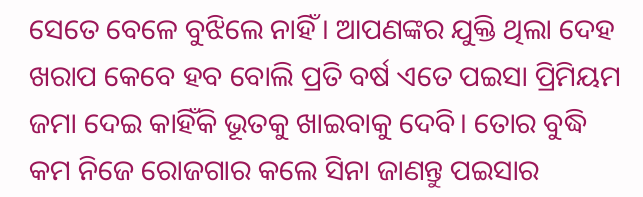ସେତେ ବେଳେ ବୁଝିଲେ ନାହିଁ। ଆପଣଙ୍କର ଯୁକ୍ତି ଥିଲା ଦେହ ଖରାପ କେବେ ହବ ବୋଲି ପ୍ରତି ବର୍ଷ ଏତେ ପଇସା ପ୍ରିମିୟମ ଜମା ଦେଇ କାହିଁକି ଭୂତକୁ ଖାଇବାକୁ ଦେବି। ତୋର ବୁଦ୍ଧି କମ ନିଜେ ରୋଜଗାର କଲେ ସିନା ଜାଣନ୍ତୁ ପଇସାର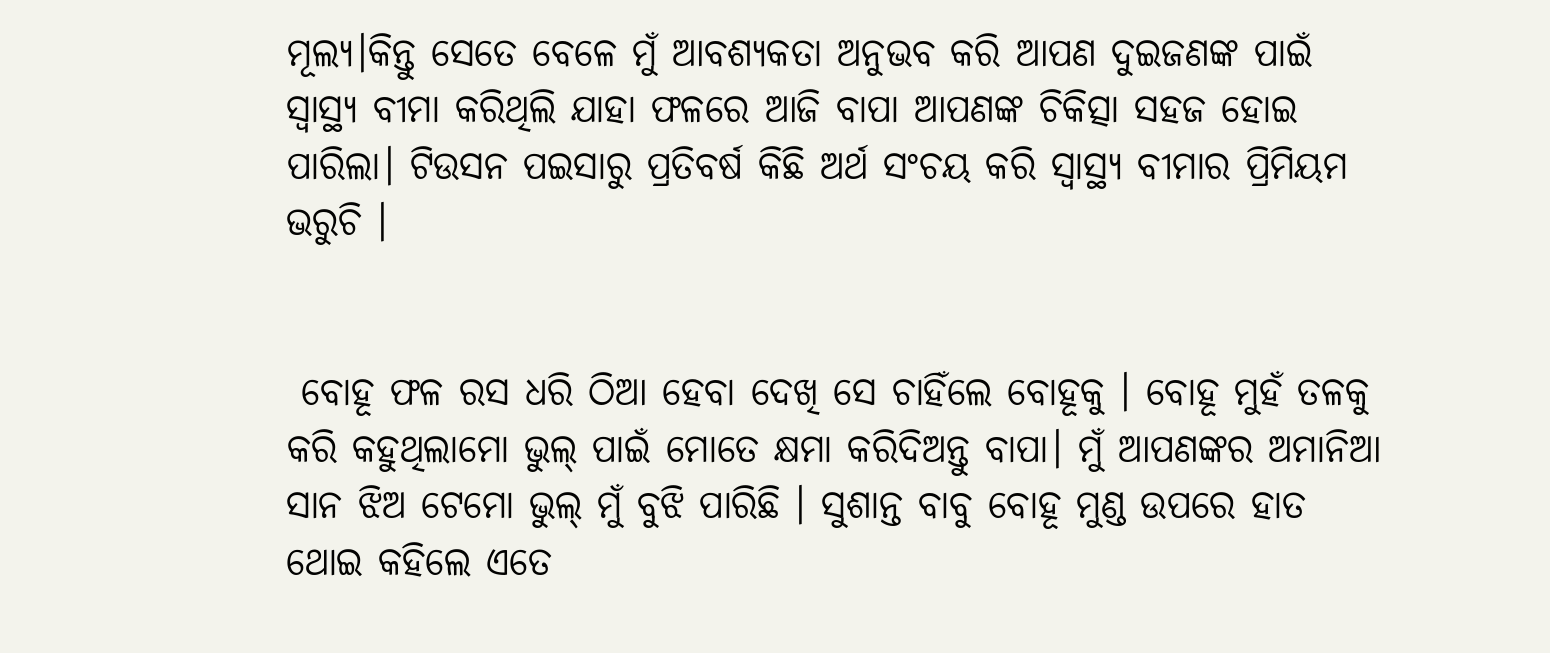ମୂଲ୍ୟ।କିନ୍ତୁ ସେତେ ବେଳେ ମୁଁ ଆବଶ୍ୟକତା ଅନୁଭବ କରି ଆପଣ ଦୁଇଜଣଙ୍କ ପାଇଁ ସ୍ବାସ୍ଥ୍ୟ ବୀମା କରିଥିଲି ଯାହା ଫଳରେ ଆଜି ବାପା ଆପଣଙ୍କ ଚିକିତ୍ସା ସହଜ ହୋଇ ପାରିଲା। ଟିଉସନ ପଇସାରୁ ପ୍ରତିବର୍ଷ କିଛି ଅର୍ଥ ସଂଚୟ କରି ସ୍ଵାସ୍ଥ୍ୟ ବୀମାର ପ୍ରିମିୟମ ଭରୁଚି ।


 ବୋହୂ ଫଳ ରସ ଧରି ଠିଆ ହେବା ଦେଖି ସେ ଚାହିଁଲେ ବୋହୂକୁ । ବୋହୂ ମୁହଁ ତଳକୁ କରି କହୁଥିଲାମୋ ଭୁଲ୍ ପାଇଁ ମୋତେ କ୍ଷମା କରିଦିଅନ୍ତୁ ବାପା। ମୁଁ ଆପଣଙ୍କର ଅମାନିଆ ସାନ ଝିଅ ଟେମୋ ଭୁଲ୍ ମୁଁ ବୁଝି ପାରିଛି । ସୁଶାନ୍ତ ବାବୁ ବୋହୂ ମୁଣ୍ଡ ଉପରେ ହାତ ଥୋଇ କହିଲେ ଏତେ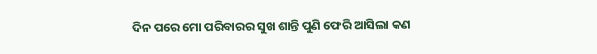ଦିନ ପରେ ମୋ ପରିବାରର ସୁଖ ଶାନ୍ତି ପୁଣି ଫେରି ଆସିଲା କଣ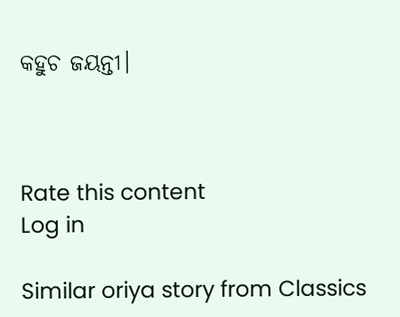କହୁଚ ଜୟନ୍ତୀ।



Rate this content
Log in

Similar oriya story from Classics